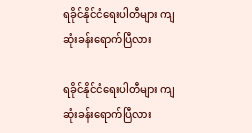ရခိုင်နိုင်ငံရေးပါတီများ ကျဆုံးခန်းရောက်ပြီလား

ရခိုင်နိုင်ငံရေးပါတီများ ကျဆုံးခန်းရောက်ပြီလား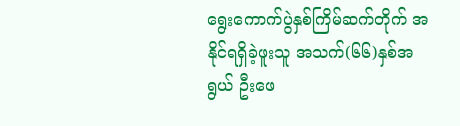ရွေးကောက်ပွဲနှစ်ကြိမ်ဆက်တိုက် အနိုင်ရရှိခဲ့ဖူးသူ အသက်(၆၆)နှစ်အရွယ် ဦးဖေ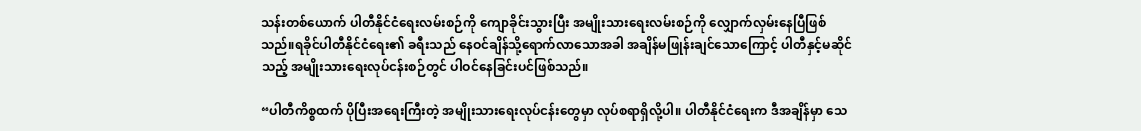သန်းတစ်ယောက် ပါတီနိုင်ငံရေးလမ်းစဉ်ကို ကျောခိုင်းသွားပြီး အမျိုးသားရေးလမ်းစဉ်ကို လျှောက်လှမ်းနေပြီဖြစ်သည်။ရခိုင်ပါတီနိုင်ငံရေး၏ ခရီးသည် နေဝင်ချိန်သို့ရောက်လာသောအခါ အချိန်မဖြုန်းချင်သောကြောင့် ပါတီနှင့်မဆိုင်သည့် အမျိုးသားရေးလုပ်ငန်းစဉ်တွင် ပါဝင်နေခြင်းပင်ဖြစ်သည်။

“ပါတီကိစ္စထက် ပိုပြီးအရေးကြီးတဲ့ အမျိုးသားရေးလုပ်ငန်းတွေမှာ လုပ်စရာရှိလို့ပါ။ ပါတီနိုင်ငံရေးက ဒီအချိန်မှာ သေ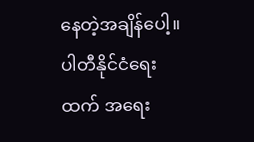နေတဲ့အချိန်ပေါ့။ ပါတီနိုင်ငံရေးထက် အရေး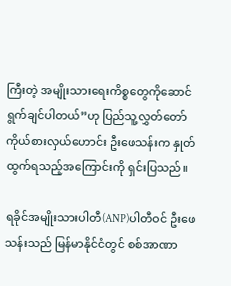ကြီးတဲ့ အမျိုးသားရေးကိစ္စတွေကိုဆောင်ရွက်ချင်ပါတယ်”ဟု ပြည်သူ့လွှတ်တော်ကိုယ်စားလှယ်ဟောင်း ဦးဖေသန်းက နှုတ်ထွက်ရသည့်အကြောင်းကို ရှင်းပြသည်။

ရခိုင်အမျိုးသားပါတီ(ANP)ပါတီဝင် ဦးဖေသန်းသည် မြန်မာနိုင်ငံတွင် စစ်အာဏာ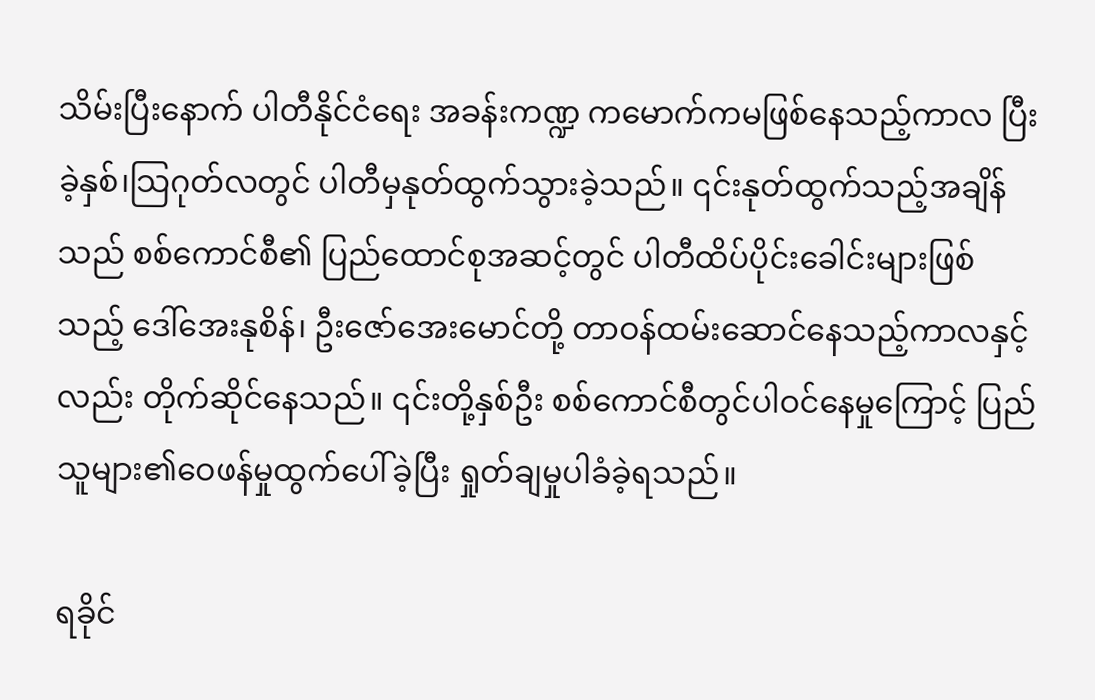သိမ်းပြီးနောက် ပါတီနိုင်ငံရေး အခန်းကဏ္ဍ ကမောက်ကမဖြစ်နေသည့်ကာလ ပြီးခဲ့နှစ်၊သြဂုတ်လတွင် ပါတီမှနုတ်ထွက်သွားခဲ့သည်။ ၎င်းနုတ်ထွက်သည့်အချိန်သည် စစ်ကောင်စီ၏ ပြည်ထောင်စုအဆင့်တွင် ပါတီထိပ်ပိုင်းခေါင်းများဖြစ်သည့် ဒေါ်အေးနုစိန်၊ ဦးဇော်အေးမောင်တို့ တာဝန်ထမ်းဆောင်နေသည့်ကာလနှင့်လည်း တိုက်ဆိုင်နေသည်။ ၎င်းတို့နှစ်ဦး စစ်ကောင်စီတွင်ပါဝင်နေမှုကြောင့် ပြည်သူများ၏ဝေဖန်မှုထွက်ပေါ်ခဲ့ပြီး ရှုတ်ချမှုပါခံခဲ့ရသည်။

ရခိုင်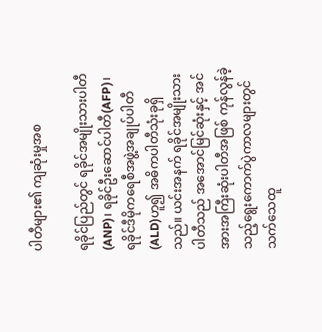ပါတီများ၏ ကျဆုံးမှုအစ

ရခိုင်ပြည်တွင် ရခိုင်အမျိုးသားပါတီ(ANP)၊ ရခိုင်ဦးဆောင်ပါတီ(AFP)၊ ရခိုင်ဒီမိုကရေစီအဖွဲ့အချုပ်ပါတီ(ALD)ဟူ၍ အဓိကပါတီသုံးခုရှိသည်။ ယင်းအနက် ရခိုင်အမျိုးသားပါတီသည် အအောင်မြင်ဆုံးနှင့် အင်အားအကြီးဆုံးပါတီအဖြစ် ကုန်လွန်ခဲ့သည့်ရွေးကောက်ပွဲကာလများတွင် သက်သေထူ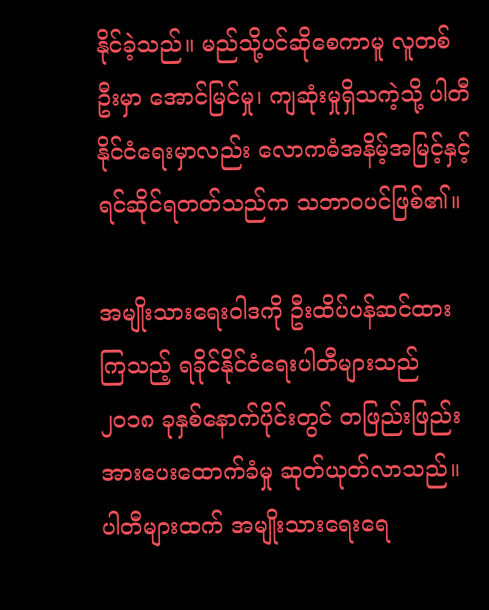နိုင်ခဲ့သည်။ မည်သို့ပင်ဆိုစေကာမူ လူတစ်ဦးမှာ အောင်မြင်မှု၊ ကျဆုံးမှုရှိသကဲ့သို့ ပါတီနိုင်ငံ‌ရေးမှာလည်း လောကဓံအနိမ့်အမြင့်နှင့် ရင်ဆိုင်ရတတ်သည်က သဘာဝပင်ဖြစ်၏။

အမျိုးသားရေးဝါဒကို ဦးထိပ်ပန်ဆင်ထားကြသည့် ရခိုင်နိုင်ငံရေးပါတီများသည် ၂၀၁၈ ခုနှစ်နောက်ပိုင်းတွင် တဖြည်းဖြည်းအားပေးထောက်ခံမှု ဆုတ်ယုတ်လာသည်။ ပါတီများထက် အမျိုးသားရေးရေ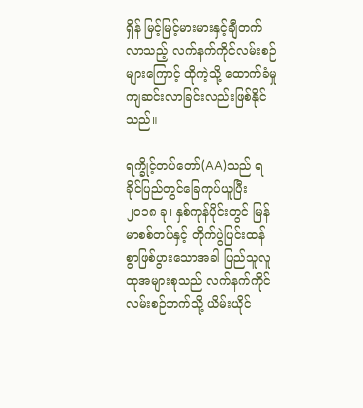ရှိန် မြင့်မြင့်မားမားနှင့်ချီတက်လာသည့် လက်နက်ကိုင်လမ်းစဉ်များကြောင့် ထိုကဲ့သို့ ထောက်ခံမှု ကျဆင်းလာခြင်းလည်းဖြစ်နိုင်သည်။

ရက္ခိုင့်တပ်တော်(AA)သည် ရခိုင်ပြည်တွင်ခြေကုပ်ယူပြီး ၂၀၁၈ ခု၊ နှစ်ကုန်ပိုင်းတွင် မြန်မာစစ်တပ်နှင့် တိုက်ပွဲပြင်းထန်စွာဖြစ်ပွားသောအခါ ပြည်သူလူထုအများစုသည် လက်နက်ကိုင်လမ်းစဉ်ဘက်သို့ ယိမ်းယိုင်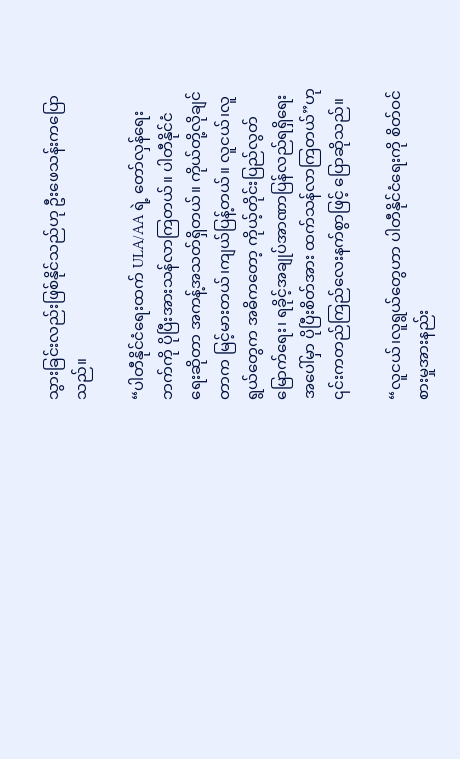သွားခြင်းလည်းဖြစ်နိုင်သည်ဟု ဦးဖေသန်းကပြောသည်။

“ပါတီနိုင်ငံရေးထက် ULA/AA ရဲ့ တော်လှန်ရေးဘက်ကို ပိုပြီးအားသန်လာကြတယ်။ ပါတီနိုင်ငံရေးဆိုတာ အကန့်အသတ်ရှိတယ်။ ကိုယ်တို့လိုချင်တာက မြင့်မားတယ်၊ကျယ်ပြန့်တယ်။ လူငယ်၊လူရွယ်တွေက အဓိကတော့ ကိုယ့်တိုင်းပြည်လွတ်မြောက်ရေး၊ ရခိုင့်အချုပ်အာဏာပြန်လည်ရရှိရေးအပေါ်မှာ ပိုပြီးစိတ်အား ထက်သန်လာကြတယ်”ဟု ၎င်းကတည်ကြည်လေးနက်စွာဖြင့် ပြောဆိုသည်။

“လူငယ်၊လူရွယ်တွေဟာ ပါတီနိုင်ငံရေးကို စိတ်ဝင်စားမှုအားနည်း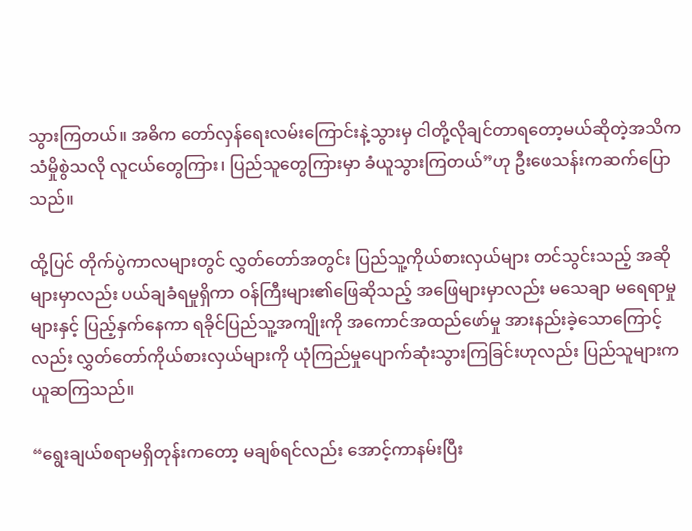သွားကြတယ်။ အဓိက တော်လှန်ရေးလမ်းကြောင်းနဲ့သွားမှ ငါတို့လိုချင်တာရတော့မယ်ဆိုတဲ့အသိက သံမှိုစွဲသလို လူငယ်တွေကြား၊ ပြည်သူတွေကြားမှာ ခံယူသွားကြတယ်”ဟု ဦးဖေသန်းကဆက်ပြောသည်။

ထို့ပြင် တိုက်ပွဲကာလများတွင် လွှတ်တော်အတွင်း ပြည်သူ့ကိုယ်စားလှယ်များ တင်သွင်းသည့် အဆိုများမှာလည်း ပယ်ချခံရမှုရှိကာ ဝန်ကြီးများ၏ဖြေဆိုသည့် အဖြေများမှာလည်း မသေချာ မရေရာမှုများနှင့် ပြည့်နှက်နေကာ ရခိုင်ပြည်သူ့အကျိုးကို အကောင်အထည်ဖော်မှု အားနည်းခဲ့သောကြောင့်လည်း လွှတ်တော်ကိုယ်စားလှယ်များကို ယုံကြည်မှုပျောက်ဆုံးသွားကြခြင်းဟုလည်း ပြည်သူများက ယူဆကြသည်။

“ရွေးချယ်စရာမရှိတုန်းကတော့ မချစ်ရင်လည်း အောင့်ကာနမ်းပြီး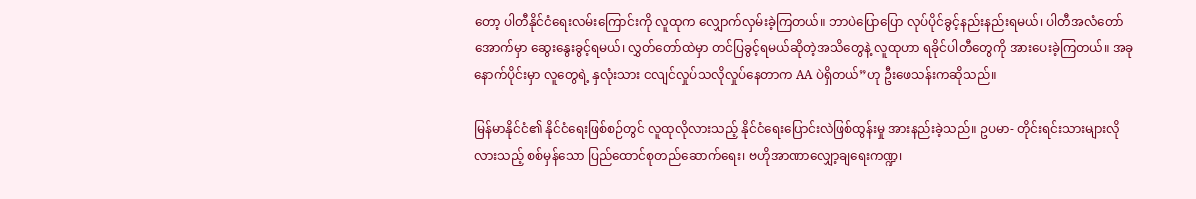တော့ ပါတီနိုင်ငံရေးလမ်းကြောင်းကို လူထုက လျှောက်လှမ်းခဲ့ကြတယ်။ ဘာပဲပြောပြော လုပ်ပိုင်ခွင့်နည်းနည်းရမယ်၊ ပါတီအလံတော်အောက်မှာ ဆွေးနွေးခွင့်ရမယ်၊ လွှတ်တော်ထဲမှာ တင်ပြခွင့်ရမယ်ဆိုတဲ့အသိတွေနဲ့ လူထုဟာ ရခိုင်ပါတီတွေကို အားပေးခဲ့ကြတယ်။ အခုနောက်ပိုင်းမှာ လူတွေရဲ့ နှလုံးသား ငလျင်လှုပ်သလိုလှုပ်နေတာက AA ပဲရှိတယ်”ဟု ဦးဖေသန်းကဆိုသည်။

မြန်မာနိုင်ငံ၏ နိုင်ငံရေးဖြစ်စဉ်တွင် လူထုလိုလားသည့် နိုင်ငံရေးပြောင်းလဲဖြစ်ထွန်းမှု အားနည်းခဲ့သည်။ ဥပမာ- တိုင်းရင်းသားများလိုလားသည့် စစ်မှန်သော ပြည်ထောင်စုတည်ဆောက်ရေး၊ ဗဟိုအာဏာလျှော့ချရေးကဏ္ဍ၊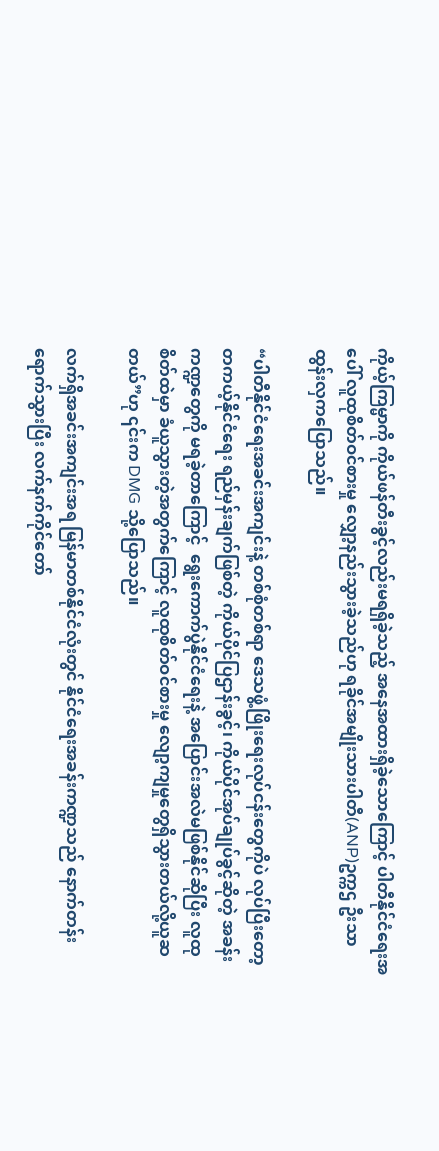ကိုယ့်ကြမ္မာကို ကိုယ်ဖန်တီးခွင့်လည်းမရရှိခဲ့သည့် အနေအထားရှိခဲ့သောကြောင့် ပါတီနိုင်ငံရေးအပေါ် လူထုစိတ်ဝင်စားမှု လျှော့နည်းသွားခဲ့သည်ဟု ရခိုင်အမျိုးသားပါတီ(ANP)ဥက္ကဌ ဦးသာထွန်းလှကပြောသည်။

“ပါတီနိုင်ငံရေးအခင်းအကျင်းနဲ့ တစ်စုံတစ်ရာ ဒေသဖွံ့ဖြိုးရေးလုပ်ငန်းတွေကိုပဲ လုပ်ပြီးတော့ တကယ့်နိုင်ငံရေး ရည်မှန်းချက်ဖြစ်တဲ့ ကိုယ်ပိုင်ပြဌာန်းခွင့်၊ ကိုယ်ပိုင်အုပ်ချုပ်ခွင့်ဆိုတဲ့ အခန်းကဏ္ဍတွေကို မရခဲ့တာကြောင့်  ရွေးကောက်ပွဲနိုင်ငံရေးနဲ့ အပြောင်းအလဲမဖြစ်နိုင်ဆိုပြီး လူထုစိတ်ထဲမှာ ခံယူသွားတဲ့အတွက်ကြောင့် လူထုစိတ်ဝင်စားမှု လျော့ကျမှုတွေရှိသွားတယ်လို့ယူဆတယ်”ဟု ၎င်းက DMG သို့ပြောသည်။

လက်ရှိအခင်းအကျင်းအရ မြန်မာတစ်နိုင်ငံလုံးတွင် နိုင်ငံရေးအခန်းကဏ္ဍသည် နောက်တန်းရောက်သွားပြီး လက်နက်ကိုင်တော်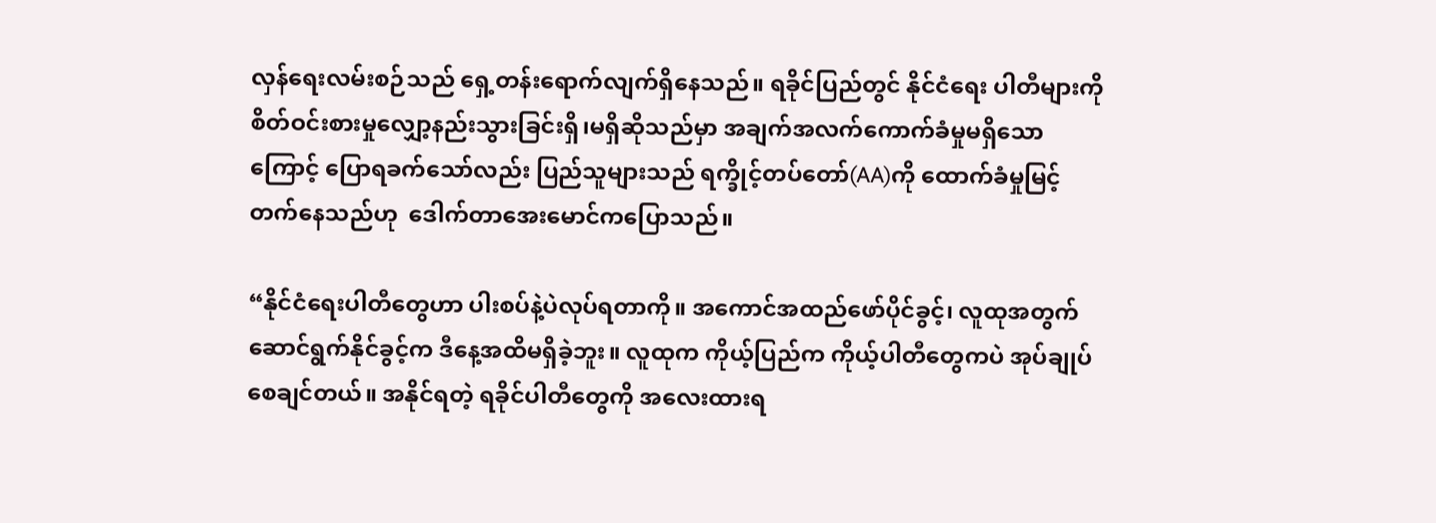လှန်ရေးလမ်းစဉ်သည် ရှေ့တန်းရောက်လျက်ရှိနေသည်။ ရခိုင်ပြည်တွင် နိုင်ငံရေး ပါတီများကို စိတ်ဝင်းစားမှုလျှော့နည်းသွားခြင်းရှိ၊မရှိဆိုသည်မှာ အချက်အလက်ကောက်ခံမှုမရှိသောကြောင့် ပြောရခက်သော်လည်း ပြည်သူများသည် ရက္ခိုင့်တပ်တော်(AA)ကို ထောက်ခံမှုမြင့်တက်နေသည်ဟု  ဒေါက်တာအေးမောင်ကပြောသည်။

“နိုင်ငံရေးပါတီတွေဟာ ပါးစပ်နဲ့ပဲလုပ်ရတာကို။ အကောင်အထည်ဖော်ပိုင်ခွင့်၊ လူထုအတွက် ဆောင်ရွက်နိုင်ခွင့်က ဒီနေ့အထိမရှိခဲ့ဘူး။ လူထုက ကိုယ့်ပြည်က ကိုယ့်ပါတီတွေကပဲ အုပ်ချုပ်စေချင်တယ်။ အနိုင်ရတဲ့ ရခိုင်ပါတီတွေကို အလေးထားရ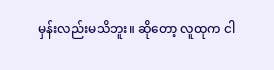မှန်းလည်းမသိဘူး။ ဆိုတော့ လူထုက ငါ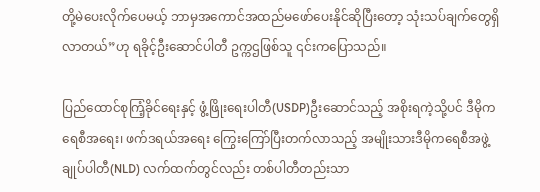တို့မဲပေးလိုက်ပေမယ့် ဘာမှအကောင်အထည်မဖော်ပေးနိုင်ဆိုပြီးတော့ သုံးသပ်ချက်တွေရှိလာတယ်”ဟု ရခိုင့်ဦးဆောင်ပါတီ ဥက္ကဌဖြစ်သူ ၎င်းကပြောသည်။

ပြည်ထောင်စုကြံ့ခိုင်ရေးနှင့် ဖွံ့ဖြိုးရေးပါတီ(USDP)ဦးဆောင်သည့် အစိုးရကဲ့သို့ပင် ဒီမိုကရေစီအရေး၊ ဖက်ဒရယ်အရေး ကြွေးကြော်ပြီးတက်လာသည့် အမျိုးသားဒီမိုကရေစီအဖွဲ့ချုပ်ပါတီ(NLD) လက်ထက်တွင်လည်း တစ်ပါတီတည်းသာ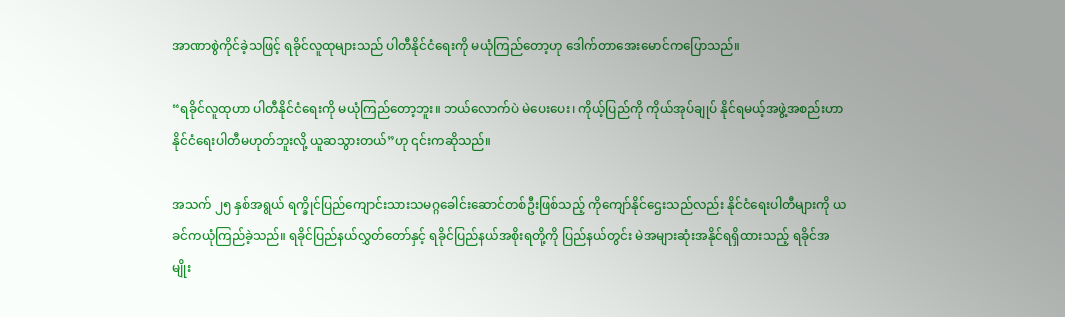အာဏာစွဲကိုင်ခဲ့သဖြင့် ရခိုင်လူထုများသည် ပါတီနိုင်ငံရေးကို မယုံကြည်တော့ဟု ဒေါက်တာအေးမောင်ကပြောသည်။

“ရခိုင်လူထုဟာ ပါတီနိုင်ငံရေးကို မယုံကြည်တော့ဘူး။ ဘယ်လောက်ပဲ မဲပေးပေး၊ ကိုယ့်ပြည်ကို ကိုယ်အုပ်ချုပ် နိုင်ရမယ့်အဖွဲ့အစည်းဟာ နိုင်ငံရေးပါတီမဟုတ်ဘူးလို့ ယူဆသွားတယ်”ဟု ၎င်းကဆိုသည်။

အသက် ၂၅ နှစ်အရွယ် ရက္ခိုင်ပြည်ကျောင်းသားသမဂ္ဂခေါင်းဆောင်တစ်ဦးဖြစ်သည့် ကိုကျော်နိုင်ဌေးသည်လည်း နိုင်ငံရေးပါတီများကို ယခင်ကယုံကြည်ခဲ့သည်။ ရခိုင်ပြည်နယ်လွှတ်တော်နှင့် ရခိုင်ပြည်နယ်အစိုးရတို့ကို ပြည်နယ်တွင်း မဲအများဆုံးအနိုင်ရရှိထားသည့် ရခိုင်အမျိုး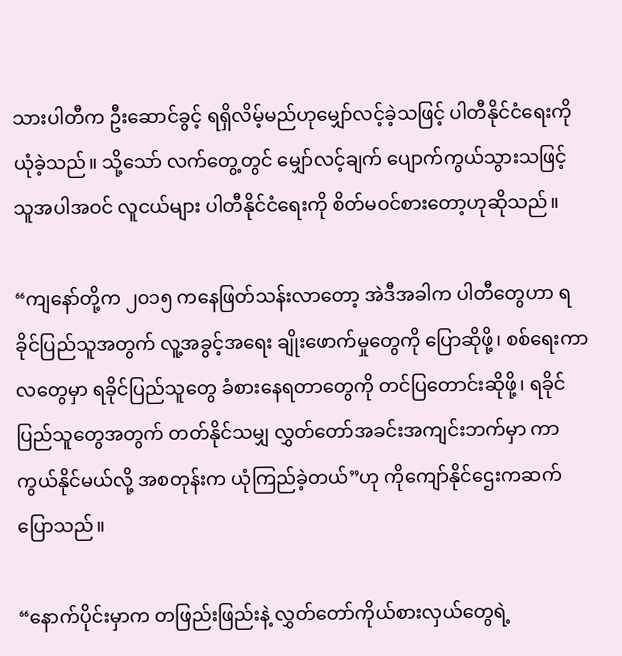သားပါတီက ဦးဆောင်ခွင့် ရရှိလိမ့်မည်ဟုမျှော်လင့်ခဲ့သဖြင့် ပါတီနိုင်ငံရေးကိုယုံခဲ့သည်။ သို့သော် လက်တွေ့တွင် မျှော်လင့်ချက် ပျောက်ကွယ်သွားသဖြင့် သူအပါအဝင် လူငယ်များ ပါတီနိုင်ငံရေးကို စိတ်မဝင်စားတော့ဟုဆိုသည်။

“ကျနော်တို့က ၂၀၁၅ ကနေဖြတ်သန်းလာတော့ အဲဒီအခါက ပါတီတွေဟာ ရခိုင်ပြည်သူအတွက် လူ့အခွင့်အရေး ချိုးဖောက်မှုတွေကို ပြောဆိုဖို့၊ စစ်ရေးကာလတွေမှာ ရခိုင်ပြည်သူတွေ ခံစားနေရတာတွေကို တင်ပြတောင်းဆိုဖို့၊ ရခိုင်ပြည်သူတွေအတွက် တတ်နိုင်သမျှ လွှတ်တော်အခင်းအကျင်းဘက်မှာ ကာကွယ်နိုင်မယ်လို့ အစတုန်းက ယုံကြည်ခဲ့တယ်”ဟု ကိုကျော်နိုင်ဌေးကဆက်ပြောသည်။

“နောက်ပိုင်းမှာက တဖြည်းဖြည်းနဲ့ လွှတ်တော်ကိုယ်စားလှယ်တွေရဲ့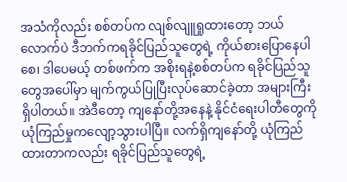အသံကိုလည်း စစ်တပ်က လျစ်လျူရှုထားတော့ ဘယ်လောက်ပဲ ဒီဘက်ကရခိုင်ပြည်သူတွေရဲ့ ကိုယ်စားပြောနေပါစေ၊ ဒါပေမယ့် တစ်ဖက်က အစိုးရနဲ့စစ်တပ်က ရခိုင်ပြည်သူတွေအပေါ်မှာ မျက်ကွယ်ပြုပြီးလုပ်ဆောင်ခဲ့တာ အများကြီးရှိပါတယ်။ အဲဒီတော့ ကျနော်တို့အနေနဲ့ နိုင်ငံရေးပါတီတွေကို ယုံကြည်မှုကလျော့သွားပါပြီ။ လက်ရှိကျနော်တို့ ယုံကြည်ထားတာကလည်း ရခိုင်ပြည်သူတွေရဲ့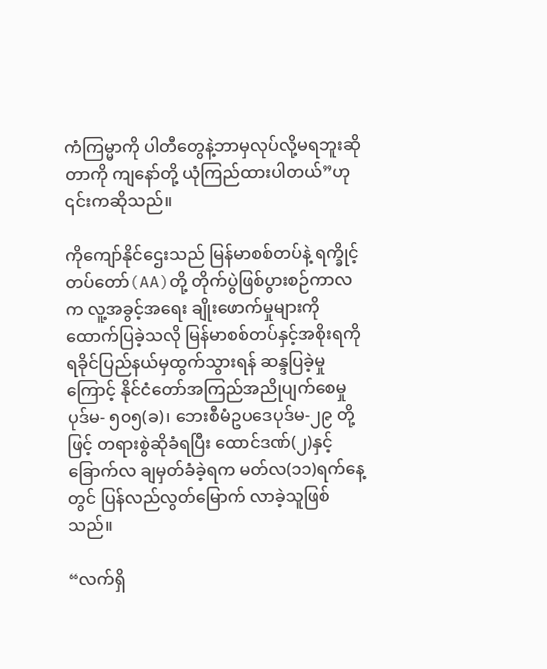ကံကြမ္မာကို ပါတီတွေနဲ့ဘာမှလုပ်လို့မရဘူးဆိုတာကို ကျနော်တို့ ယုံကြည်ထားပါတယ်”ဟု ၎င်းကဆိုသည်။

ကိုကျော်နိုင်ဌေးသည် မြန်မာစစ်တပ်နဲ့ ရက္ခိုင့်တပ်တော်(AA)တို့ တိုက်ပွဲဖြစ်ပွားစဉ်ကာလက လူ့အခွင့်အရေး ချိုးဖောက်မှုများကို ထောက်ပြခဲ့သလို မြန်မာစစ်တပ်နှင့်အစိုးရကို ရခိုင်ပြည်နယ်မှထွက်သွားရန် ဆန္ဒပြခဲ့မှုကြောင့် နိုင်ငံတော်အကြည်အညိုပျက်စေမှုပုဒ်မ- ၅၀၅(ခ)၊ ဘေးစီမံဥပဒေပုဒ်မ-၂၉ တို့ဖြင့် တရားစွဲဆိုခံရပြီး ထောင်ဒဏ်(၂)နှင့်ခြောက်လ ချမှတ်ခံခဲ့ရက မတ်လ(၁၁)ရက်နေ့တွင် ပြန်လည်လွတ်မြောက် လာခဲ့သူဖြစ်သည်။

“လက်ရှိ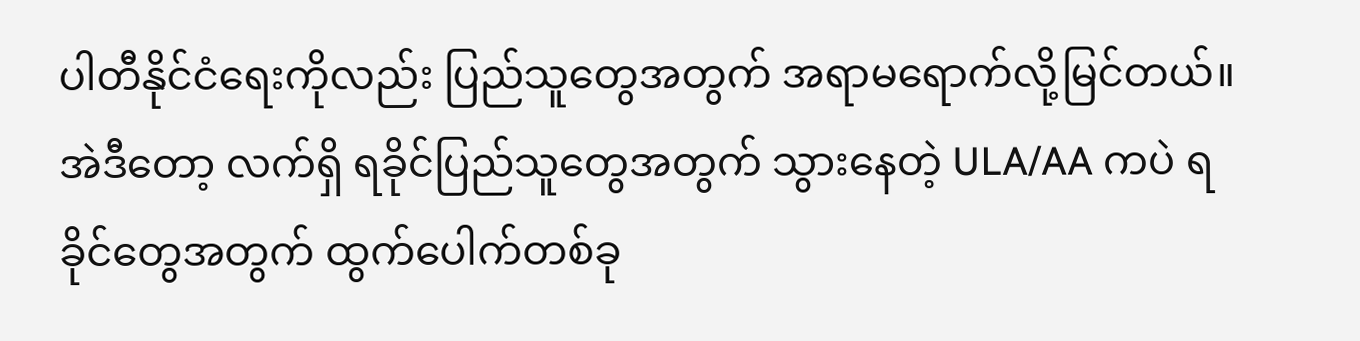ပါတီနိုင်ငံရေးကိုလည်း ပြည်သူတွေအတွက် အရာမရောက်လို့မြင်တယ်။ အဲဒီတော့ လက်ရှိ ရခိုင်ပြည်သူတွေအတွက် သွားနေတဲ့ ULA/AA ကပဲ ရခိုင်တွေအတွက် ထွက်ပေါက်တစ်ခု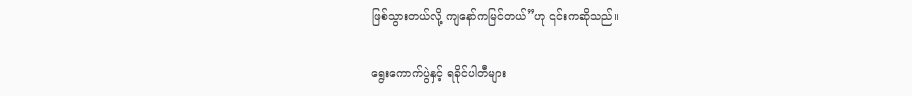ဖြစ်သွားတယ်လို့ ကျနော်ကမြင်တယ်”ဟု ၎င်းကဆိုသည်။

ရွေးကောက်ပွဲနှင့် ရခိုင်ပါတီများ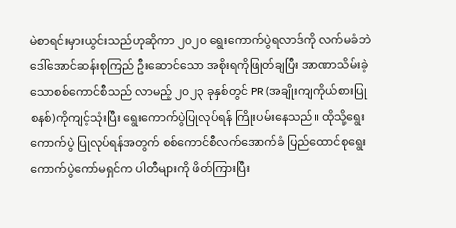မဲစာရင်းမှားယွင်းသည်ဟုဆိုကာ ၂၀၂၀ ရွေးကောက်ပွဲရလာဒ်ကို လက်မခံဘဲ ဒေါ်အောင်ဆန်းစုကြည် ဦးဆောင်သော အစိုးရကိုဖြုတ်ချပြီး အာဏာသိမ်းခဲ့သောစစ်ကောင်စီသည် လာမည့် ၂၀၂၃ ခုနှစ်တွင် PR (အချိုးကျကိုယ်စားပြုစနစ်)ကိုကျင့်သုံးပြီး ရွေးကောက်ပွဲပြုလုပ်ရန် ကြိုးပမ်းနေသည်။ ထိုသို့ရွေးကောက်ပွဲ ပြုလုပ်ရန်အတွက် စစ်ကောင်စီလက်အောက်ခံ ပြည်ထောင်စုရွေးကောက်ပွဲကော်မရှင်က ပါတီများကို ဖိတ်ကြားပြီး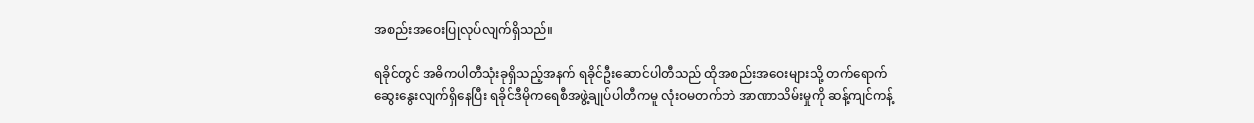အစည်းအဝေးပြုလုပ်လျက်ရှိသည်။

ရခိုင်တွင် အဓိကပါတီသုံးခုရှိသည့်အနက် ရခိုင်ဦးဆောင်ပါတီသည် ထိုအစည်းအဝေးများသို့ တက်ရောက်ဆွေးနွေးလျက်ရှိနေပြီး ရခိုင်ဒီမိုကရေစီအဖွဲ့ချုပ်ပါတီကမူ လုံးဝမတက်ဘဲ အာဏာသိမ်းမှုကို ဆန့်ကျင်ကန့်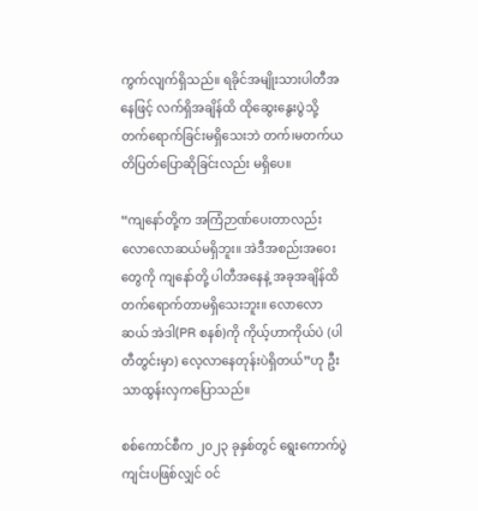ကွက်လျက်ရှိသည်။ ရခိုင်အမျိုးသားပါတီအနေဖြင့် လက်ရှိအချိန်ထိ ထိုဆွေးနွေးပွဲသို့ တက်ရောက်ခြင်းမရှိသေးဘဲ တက်၊မတက်ယတိပြတ်ပြောဆိုခြင်းလည်း မရှိပေ။

“ကျနော်တို့က အကြံဉာဏ်ပေးတာလည်း လောလောဆယ်မရှိဘူး။ အဲဒီအစည်းအဝေးတွေကို ကျနော်တို့ ပါတီအနေနဲ့ အခုအချိန်ထိ တက်ရောက်တာမရှိသေးဘူး။ လောလောဆယ် အဲဒါ(PR စနစ်)ကို ကိုယ့်ဟာကိုယ်ပဲ (ပါတီတွင်းမှာ) လေ့လာနေတုန်းပဲရှိတယ်”ဟု ဦးသာထွန်းလှကပြောသည်။

စစ်ကောင်စီက ၂၀၂၃ ခုနှစ်တွင် ရွေးကောက်ပွဲကျင်းပဖြစ်လျှင် ဝင်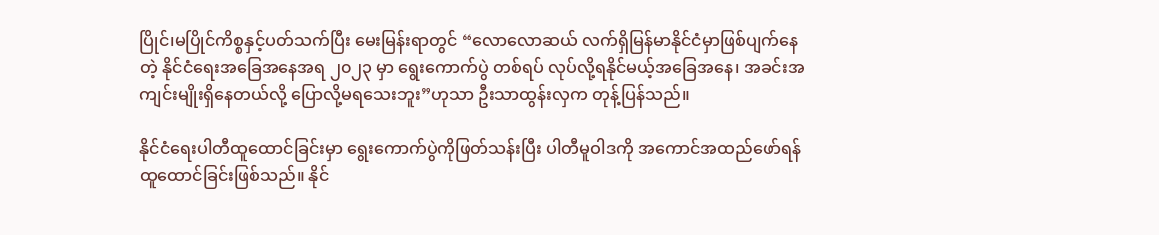ပြိုင်၊မပြိုင်ကိစ္စနှင့်ပတ်သက်ပြီး မေးမြန်းရာတွင် “လောလောဆယ် လက်ရှိမြန်မာနိုင်ငံမှာဖြစ်ပျက်နေတဲ့ နိုင်ငံရေးအခြေအနေအရ ၂၀၂၃ မှာ ရွေးကောက်ပွဲ တစ်ရပ် လုပ်လို့ရနိုင်မယ့်အခြေအနေ၊ အခင်းအကျင်းမျိုးရှိနေတယ်လို့ ပြောလို့မရသေးဘူး”ဟုသာ ဦးသာထွန်းလှက တုန့်ပြန်သည်။

နိုင်ငံရေးပါတီထူထောင်ခြင်းမှာ ရွေးကောက်ပွဲကိုဖြတ်သန်းပြီး ပါတီမူဝါဒကို အကောင်အထည်ဖော်ရန် ထူထောင်ခြင်းဖြစ်သည်။ နိုင်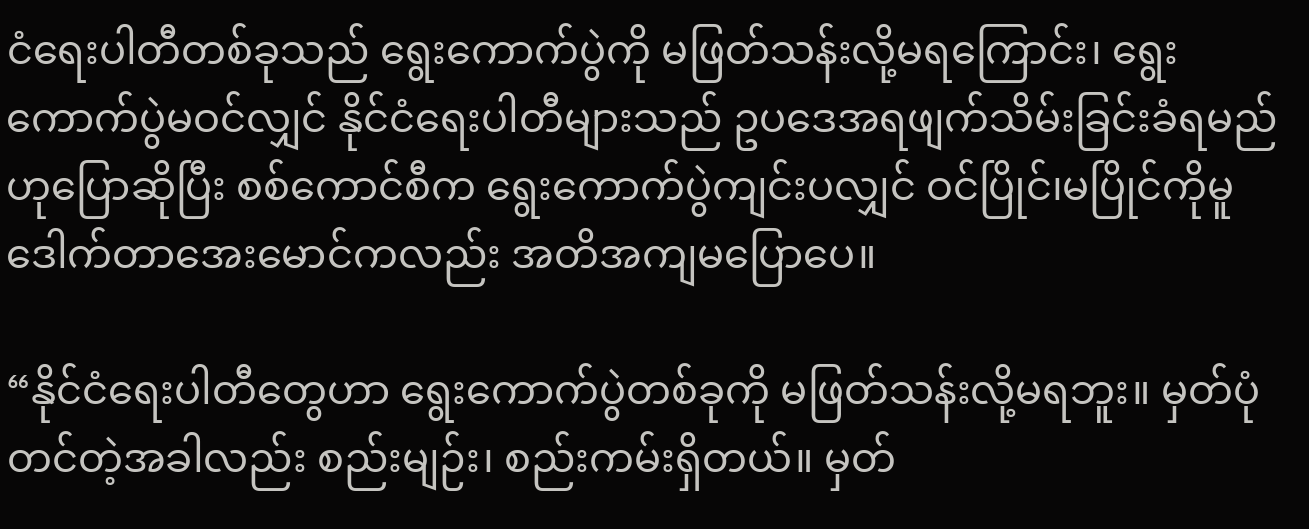ငံရေးပါတီတစ်ခုသည် ရွေးကောက်ပွဲကို မဖြတ်သန်းလို့မရကြောင်း၊ ရွေးကောက်ပွဲမဝင်လျှင် နိုင်ငံရေးပါတီများသည် ဥပဒေအရဖျက်သိမ်းခြင်းခံရမည်ဟုပြောဆိုပြီး စစ်ကောင်စီက ရွေးကောက်ပွဲကျင်းပလျှင် ဝင်ပြိုင်၊မပြိုင်ကိုမူ ဒေါက်တာအေးမောင်ကလည်း အတိအကျမပြောပေ။

“နိုင်ငံရေးပါတီတွေဟာ ရွေးကောက်ပွဲတစ်ခုကို မဖြတ်သန်းလို့မရဘူး။ မှတ်ပုံတင်တဲ့အခါလည်း စည်းမျဉ်း၊ စည်းကမ်းရှိတယ်။ မှတ်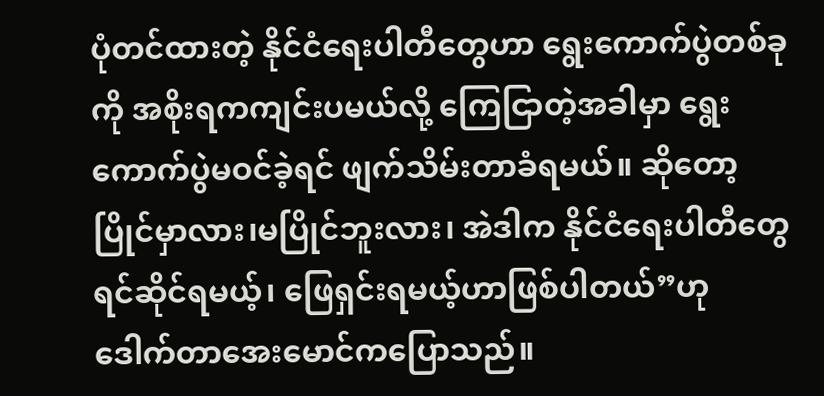ပုံတင်ထားတဲ့ နိုင်ငံရေးပါတီတွေဟာ ရွေးကောက်ပွဲတစ်ခုကို အစိုးရကကျင်းပမယ်လို့ ကြေငြာတဲ့အခါမှာ ရွေးကောက်ပွဲမဝင်ခဲ့ရင် ဖျက်သိမ်းတာခံရမယ်။ ဆိုတော့ ပြိုင်မှာလား၊မပြိုင်ဘူးလား၊ အဲဒါက နိုင်ငံရေးပါတီတွေ ရင်ဆိုင်ရမယ့်၊ ဖြေရှင်းရမယ့်ဟာဖြစ်ပါတယ်”ဟု ဒေါက်တာအေးမောင်ကပြောသည်။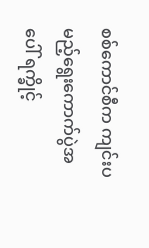စစ်ကောင်စီက ကျင်းပမည့်ရွေးကောက်ပွဲအပေါ် ရက္ခိုင့်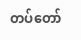တပ်တော်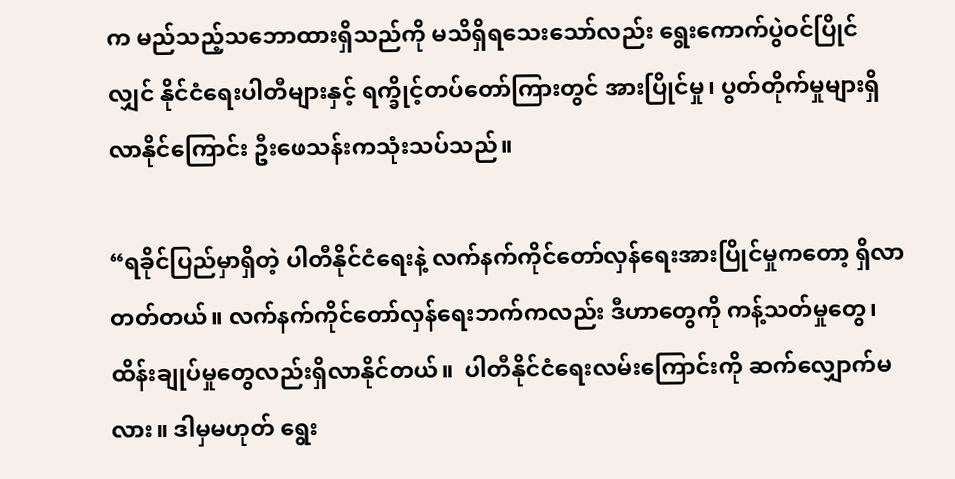က မည်သည့်သဘောထားရှိသည်ကို မသိရှိရသေးသော်လည်း ရွေးကောက်ပွဲဝင်ပြိုင်လျှင် နိုင်ငံရေးပါတီများနှင့် ရက္ခိုင့်တပ်တော်ကြားတွင် အားပြိုင်မှု၊ ပွတ်တိုက်မှုများရှိလာနိုင်ကြောင်း ဦးဖေသန်းကသုံးသပ်သည်။

“ရခိုင်ပြည်မှာရှိတဲ့ ပါတီနိုင်ငံရေးနဲ့ လက်နက်ကိုင်တော်လှန်ရေးအားပြိုင်မှုကတော့ ရှိလာတတ်တယ်။ လက်နက်ကိုင်တော်လှန်ရေးဘက်ကလည်း ဒီဟာတွေကို ကန့်သတ်မှုတွေ၊ ထိန်းချုပ်မှုတွေလည်းရှိလာနိုင်တယ်။  ပါတီနိုင်ငံရေးလမ်းကြောင်းကို ဆက်လျှောက်မလား။ ဒါမှမဟုတ် ရွေး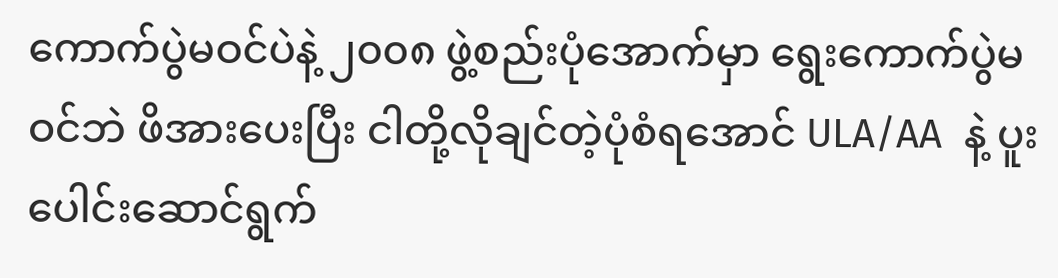ကောက်ပွဲမဝင်ပဲနဲ့ ၂၀၀၈ ဖွဲ့စည်းပုံအောက်မှာ ရွေးကောက်ပွဲမဝင်ဘဲ ဖိအားပေးပြီး ငါတို့လိုချင်တဲ့ပုံစံရအောင် ULA/AA  နဲ့ ပူးပေါင်းဆောင်ရွက်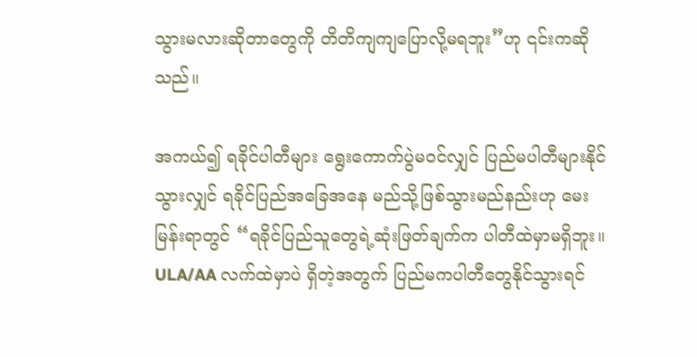သွားမလားဆိုတာတွေကို တိတိကျကျပြောလို့မရဘူး”ဟု ၎င်းကဆိုသည်။

အကယ်၍ ရခိုင်ပါတီများ ရွေးကောက်ပွဲမဝင်လျှင် ပြည်မပါတီများနိုင်သွားလျှင် ရခိုင်ပြည်အခြေအနေ မည်သို့ဖြစ်သွားမည်နည်းဟု မေးမြန်းရာတွင် “ရခိုင်ပြည်သူတွေရဲ့ဆုံးဖြတ်ချက်က ပါတီထဲမှာမရှိဘူး။ ULA/AA လက်ထဲမှာပဲ ရှိတဲ့အတွက် ပြည်မကပါတီတွေနိုင်သွားရင်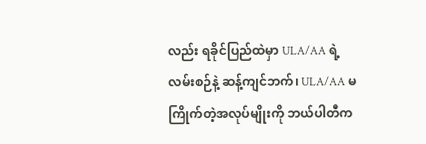လည်း ရခိုင်ပြည်ထဲမှာ ULA/AA ရဲ့လမ်းစဉ်နဲ့ ဆန့်ကျင်ဘက်၊ ULA/AA မကြိုက်တဲ့အလုပ်မျိုးကို ဘယ်ပါတီက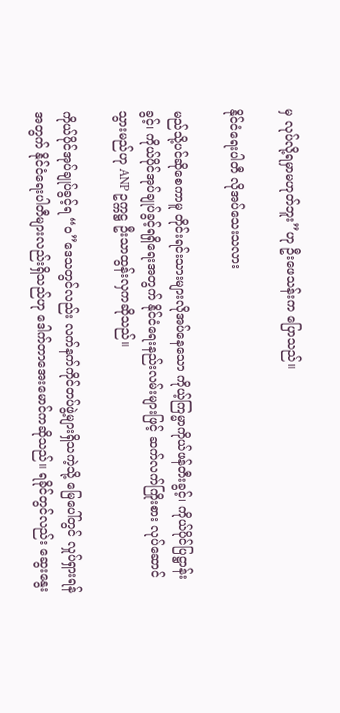မှ လုပ်လို့ရမှာမဟုတ်ဘူး”ဟု ဦးဖေသန်းက ပြောသည်။

နိုင်ငံရေးပါတီ လိုအပ်သေးသလား

မည်သို့ပင်ဆိုစေကာမူ တိုင်းရင်းသားများလိုအပ်နေသော ကိုယ့်ကြမ္မာကိုယ်ဖန်တီးခွင့်၊ ကိုယ်ပိုင်ပြဋ္ဌာန်းခွင့်၊ ကိုယ်ပိုင်အုပ်ချုပ်ခွင့်ရရှိရေးအတွက် နိုင်ငံရေးနည်းလမ်းများဖြင့် ဆက်လက်ကြိုးစား လုပ်ဆောင်သွားမည်ဟု ANP ဥက္ကဋ္ဌ ဦးသာထွန်းလှကဆိုသည်။

ကိုယ်ပိုင်အုပ်ချုပ်ခွင့်ရ “ဝ”ဒေသတွင်လည်း လက်နက်ကိုင်တပ်ဖွဲ့များရှိသကဲ့သို့ မြေပေါ်တွင် လှုပ်ရှားရန်အတွက် နိုင်ငံရေးပါတီများလည်းရှိသည်ဟု ဒေါက်တာအေးမောင်ကဆိုသည်။ ရခိုင်တွင်လည်း ဆွေးနွေး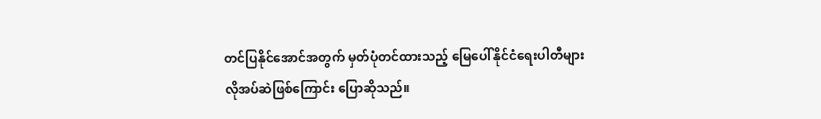တင်ပြနိုင်အောင်အတွက် မှတ်ပုံတင်ထားသည့် မြေပေါ်နိုင်ငံရေးပါတီများ လိုအပ်ဆဲဖြစ်ကြောင်း ပြောဆိုသည်။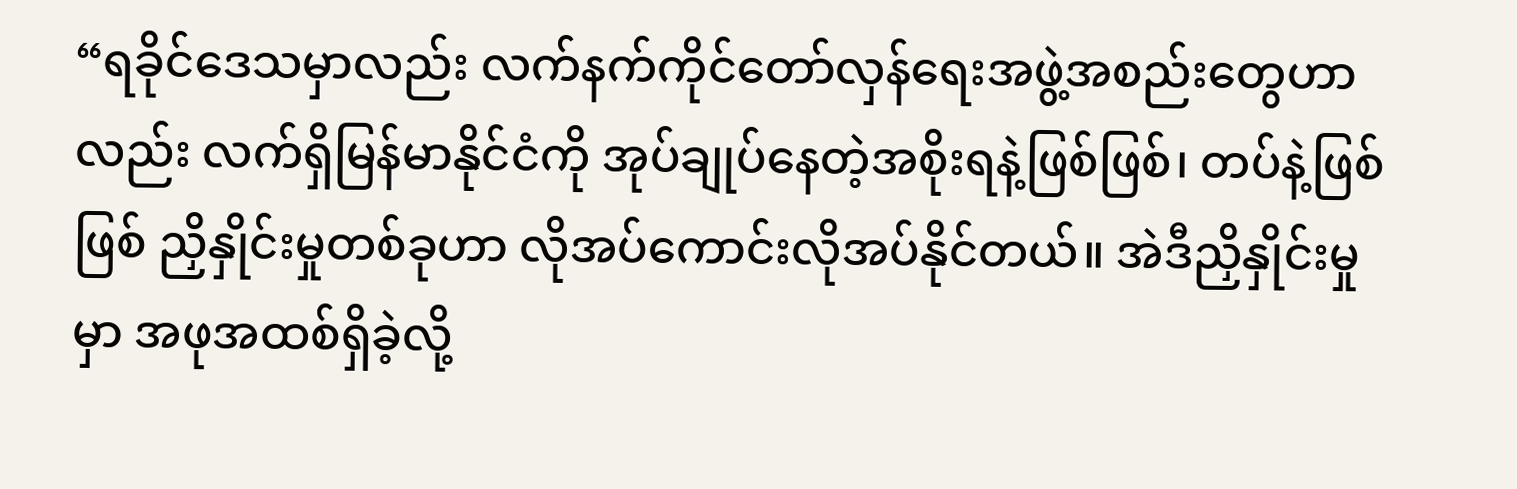“ရခိုင်ဒေသမှာလည်း လက်နက်ကိုင်တော်လှန်ရေးအဖွဲ့အစည်းတွေဟာလည်း လက်ရှိမြန်မာနိုင်ငံကို အုပ်ချုပ်နေတဲ့အစိုးရနဲ့ဖြစ်ဖြစ်၊ တပ်နဲ့ဖြစ်ဖြစ် ညှိနှိုင်းမှုတစ်ခုဟာ လိုအပ်ကောင်းလိုအပ်နိုင်တယ်။ အဲဒီညှိနှိုင်းမှုမှာ အဖုအထစ်ရှိခဲ့လို့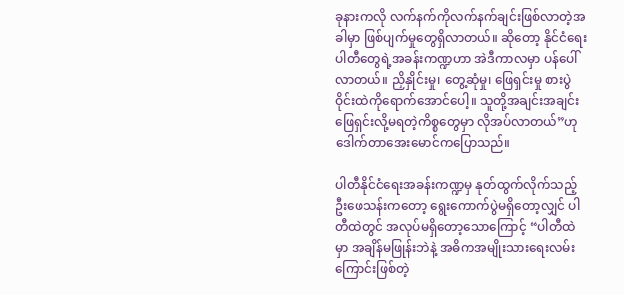ခုနားကလို လက်နက်ကိုလက်နက်ချင်းဖြစ်လာတဲ့အခါမှာ ဖြစ်ပျက်မှုတွေရှိလာတယ်။ ဆိုတော့ နိုင်ငံရေးပါတီတွေရဲ့အခန်းကဏ္ဍဟာ အဲဒီကာလမှာ ပန်ပေါ်လာတယ်။ ညှိနှိုင်းမှု၊ တွေ့ဆုံမှု၊ ဖြေရှင်းမှု စားပွဲဝိုင်းထဲကိုရောက်အောင်ပေါ့။ သူတို့အချင်းအချင်း ဖြေရှင်းလို့မရတဲ့ကိစ္စတွေမှာ လိုအပ်လာတယ်”ဟု ဒေါက်တာ‌အေးမောင်ကပြောသည်။

ပါတီနိုင်ငံရေးအခန်းကဏ္ဍမှ နုတ်ထွက်လိုက်သည့် ဦးဖေသန်းကတော့ ရွေးကောက်ပွဲမရှိတော့လျှင် ပါတီထဲတွင် အလုပ်မရှိတော့သောကြောင့် “ပါတီထဲမှာ အချိန်မဖြုန်းဘဲနဲ့ အဓိကအမျိုးသားရေးလမ်းကြောင်းဖြစ်တဲ့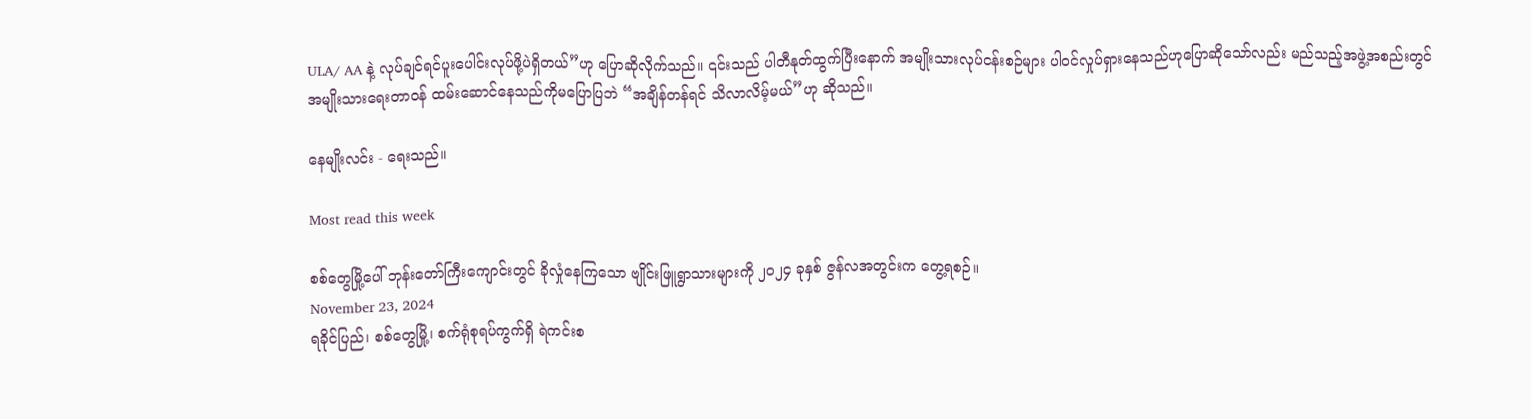ULA/ AA နဲ့ လုပ်ချင်ရင်ပူးပေါင်းလုပ်ဖို့ပဲရှိတယ်”ဟု ပြောဆိုလိုက်သည်။ ၎င်းသည် ပါတီနုတ်ထွက်ပြီးနောက် အမျိုးသားလုပ်ငန်းစဉ်များ ပါဝင်လှုပ်ရှားနေသည်ဟုပြောဆိုသော်လည်း မည်သည့်အဖွဲ့အစည်းတွင် အမျိုးသားရေးတာဝန် ထမ်းဆောင်နေသည်ကိုမပြောပြဘဲ “အချိန်တန်ရင် သိလာလိမ့်မယ်”ဟု ဆိုသည်။

နေမျိုးလင်း - ရေးသည်။

Most read this week

စစ်တွေမြို့ပေါ် ဘုန်းတော်ကြီးကျောင်းတွင် ခိုလှုံနေကြသော ဗျိုင်းဖြူရွာသားများကို ၂၀၂၄ ခုနှစ် ဇွန်လအတွင်းက တွေ့ရစဉ်။
November 23, 2024
ရခိုင်ပြည်၊ စစ်တွေမြို့၊ စက်ရုံစုရပ်ကွက်ရှိ ရဲကင်းစ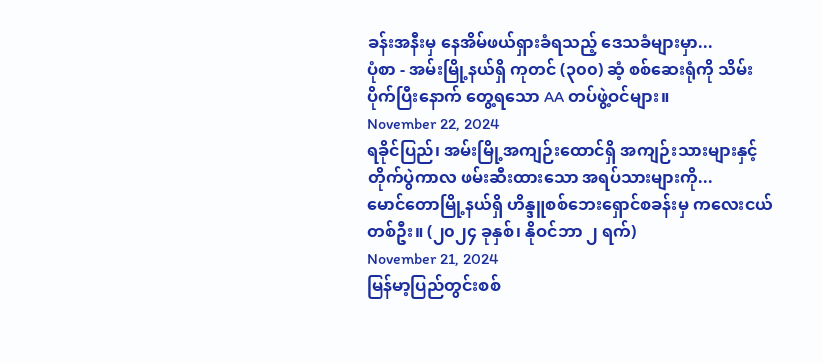ခန်းအနီးမှ နေအိမ်ဖယ်ရှားခံရသည့် ဒေသခံများမှာ...
ပုံစာ - အမ်းမြို့နယ်ရှိ ကုတင် (၃၀၀) ဆံ့ စစ်ဆေးရုံကို သိမ်းပိုက်ပြီးနောက် တွေ့ရသော AA တပ်ဖွဲ့ဝင်များ။
November 22, 2024
ရခိုင်ပြည်၊ အမ်းမြို့အကျဉ်းထောင်ရှိ အကျဉ်းသားများနှင့် တိုက်ပွဲကာလ ဖမ်းဆီးထားသော အရပ်သားများကို...
မောင်တောမြို့နယ်ရှိ ဟိန္ဒူစစ်ဘေးရှောင်စခန်းမှ ကလေးငယ်တစ်ဦး။ (၂၀၂၄ ခုနှစ်၊ နိုဝင်ဘာ ၂ ရက်)
November 21, 2024
မြန်မာ့ပြည်တွင်းစစ်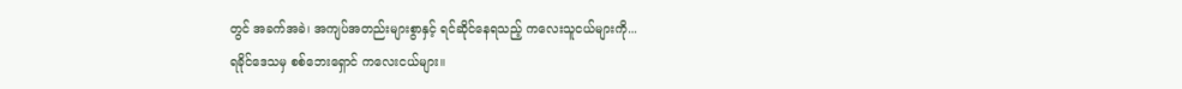တွင် အခက်အခဲ၊ အကျပ်အတည်းများစွာနှင့် ရင်ဆိုင်နေရသည့် ကလေးသူငယ်များကို...
ရခိုင်ဒေသမှ စစ်ဘေးရှောင် ကလေးငယ်များ။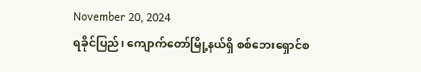November 20, 2024
ရခိုင်ပြည်၊ ကျောက်တော်မြို့နယ်ရှိ စစ်ဘေးရှောင်စ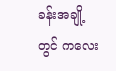ခန်းအချို့တွင် ကလေး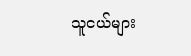သူငယ်များ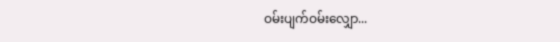ဝမ်းပျက်ဝမ်းလျှော...